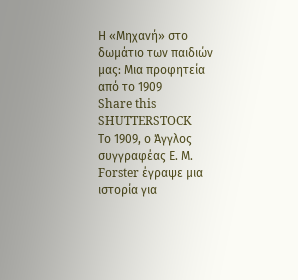Η «Μηχανή» στο δωμάτιο των παιδιών μας: Μια προφητεία από το 1909
Share this
SHUTTERSTOCK
Το 1909, ο Άγγλος συγγραφέας Ε. Μ. Forster έγραψε μια ιστορία για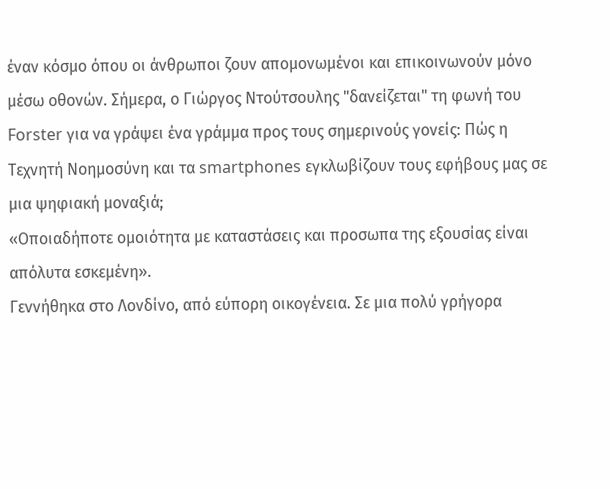έναν κόσμο όπου οι άνθρωποι ζουν απομονωμένοι και επικοινωνούν μόνο μέσω οθονών. Σήμερα, ο Γιώργος Ντούτσουλης "δανείζεται" τη φωνή του Forster για να γράψει ένα γράμμα προς τους σημερινούς γονείς: Πώς η Τεχνητή Νοημοσύνη και τα smartphones εγκλωβίζουν τους εφήβους μας σε μια ψηφιακή μοναξιά;
«Οποιαδήποτε ομοιότητα με καταστάσεις και προσωπα της εξουσίας είναι απόλυτα εσκεμένη».
Γεννήθηκα στο Λονδίνο, από εύπορη οικογένεια. Σε μια πολύ γρήγορα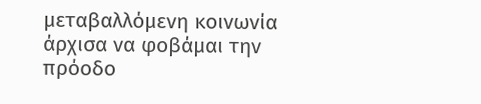μεταβαλλόμενη κοινωνία άρχισα να φοβάμαι την πρόοδο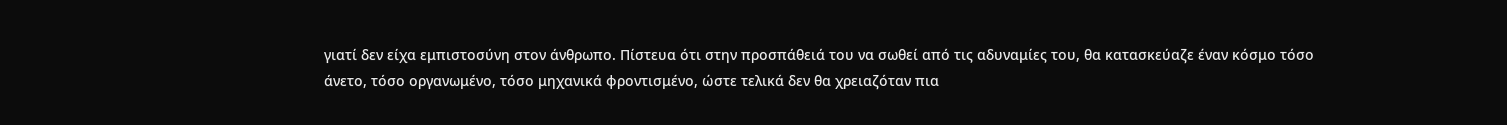γιατί δεν είχα εμπιστοσύνη στον άνθρωπο. Πίστευα ότι στην προσπάθειά του να σωθεί από τις αδυναμίες του, θα κατασκεύαζε έναν κόσμο τόσο άνετο, τόσο οργανωμένο, τόσο μηχανικά φροντισμένο, ώστε τελικά δεν θα χρειαζόταν πια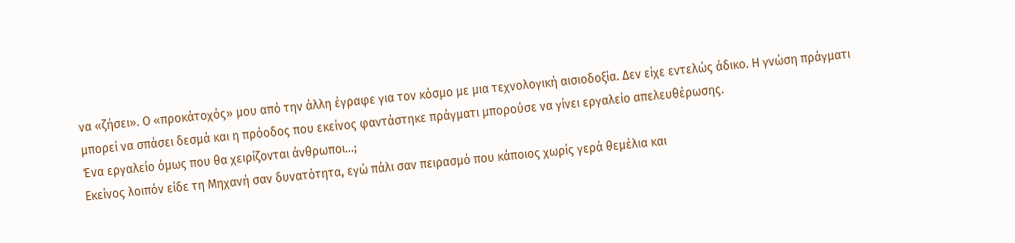να «ζήσει». Ο «προκάτοχός» μου από την άλλη έγραφε για τον κόσμο με μια τεχνολογική αισιοδοξία. Δεν είχε εντελώς άδικο. Η γνώση πράγματι μπορεί να σπάσει δεσμά και η πρόοδος που εκείνος φαντάστηκε πράγματι μπορούσε να γίνει εργαλείο απελευθέρωσης.
Ένα εργαλείο όμως που θα χειρίζονται άνθρωποι…;
Εκείνος λοιπόν είδε τη Μηχανή σαν δυνατότητα, εγώ πάλι σαν πειρασμό που κάποιος χωρίς γερά θεμέλια και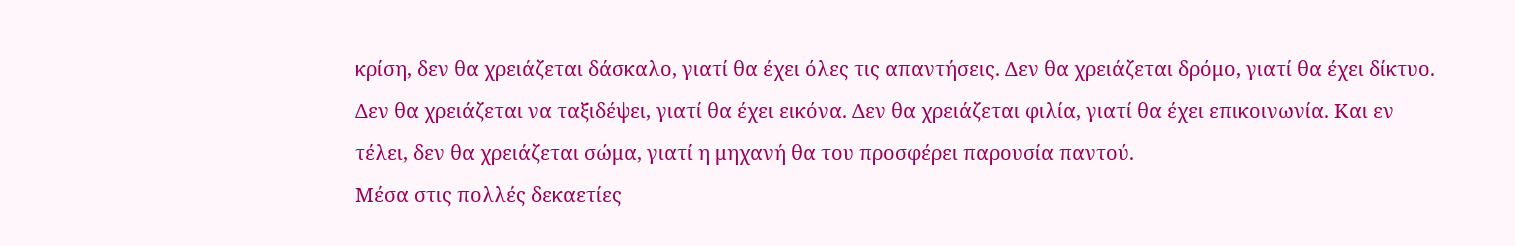κρίση, δεν θα χρειάζεται δάσκαλο, γιατί θα έχει όλες τις απαντήσεις. Δεν θα χρειάζεται δρόμο, γιατί θα έχει δίκτυο. Δεν θα χρειάζεται να ταξιδέψει, γιατί θα έχει εικόνα. Δεν θα χρειάζεται φιλία, γιατί θα έχει επικοινωνία. Και εν τέλει, δεν θα χρειάζεται σώμα, γιατί η μηχανή θα του προσφέρει παρουσία παντού.
Μέσα στις πολλές δεκαετίες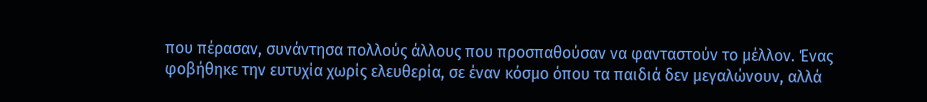που πέρασαν, συνάντησα πολλούς άλλους που προσπαθούσαν να φανταστούν το μέλλον. Ένας φοβήθηκε την ευτυχία χωρίς ελευθερία, σε έναν κόσμο όπου τα παιδιά δεν μεγαλώνουν, αλλά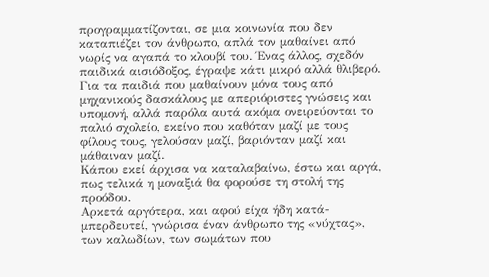προγραμματίζονται, σε μια κοινωνία που δεν καταπιέζει τον άνθρωπο, απλά τον μαθαίνει από νωρίς να αγαπά το κλουβί του. Ένας άλλος, σχεδόν παιδικά αισιόδοξος, έγραψε κάτι μικρό αλλά θλιβερό. Για τα παιδιά που μαθαίνουν μόνα τους από μηχανικούς δασκάλους με απεριόριστες γνώσεις και υπομονή, αλλά παρόλα αυτά ακόμα ονειρεύονται το παλιό σχολείο, εκείνο που καθόταν μαζί με τους φίλους τους, γελούσαν μαζί, βαριόνταν μαζί και μάθαιναν μαζί.
Κάπου εκεί άρχισα να καταλαβαίνω, έστω και αργά, πως τελικά η μοναξιά θα φορούσε τη στολή της προόδου.
Αρκετά αργότερα, και αφού είχα ήδη κατά-μπερδευτεί, γνώρισα έναν άνθρωπο της «νύχτας», των καλωδίων, των σωμάτων που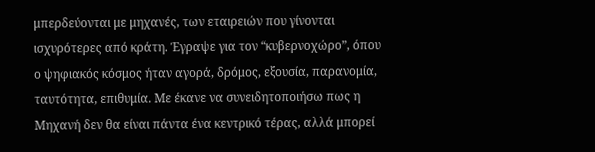μπερδεύονται με μηχανές, των εταιρειών που γίνονται ισχυρότερες από κράτη. Έγραψε για τον “κυβερνοχώρο”, όπου ο ψηφιακός κόσμος ήταν αγορά, δρόμος, εξουσία, παρανομία, ταυτότητα, επιθυμία. Με έκανε να συνειδητοποιήσω πως η Μηχανή δεν θα είναι πάντα ένα κεντρικό τέρας, αλλά μπορεί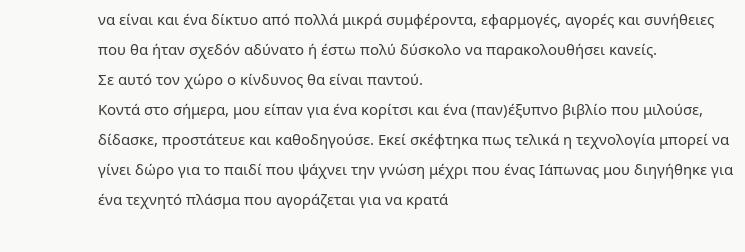να είναι και ένα δίκτυο από πολλά μικρά συμφέροντα, εφαρμογές, αγορές και συνήθειες που θα ήταν σχεδόν αδύνατο ή έστω πολύ δύσκολο να παρακολουθήσει κανείς.
Σε αυτό τον χώρο ο κίνδυνος θα είναι παντού.
Κοντά στο σήμερα, μου είπαν για ένα κορίτσι και ένα (παν)έξυπνο βιβλίο που μιλούσε, δίδασκε, προστάτευε και καθοδηγούσε. Εκεί σκέφτηκα πως τελικά η τεχνολογία μπορεί να γίνει δώρο για το παιδί που ψάχνει την γνώση μέχρι που ένας Ιάπωνας μου διηγήθηκε για ένα τεχνητό πλάσμα που αγοράζεται για να κρατά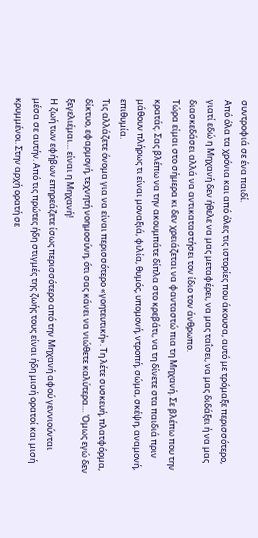συντροφιά σε ένα παιδί.
Από όλα τα χρόνια και από όλες τις ιστορίες που άκουσα, αυτό με τρόμαξε περισσότερο, γιατί εδώ η Μηχανή δεν ήθελε να μας μεταφέρει, να μας ταΐσει, να μας διδάξει ή να μας διασκεδάσει αλλά να αντικαταστήσει τον ίδιο τον άνθρωπο.
Τώρα είμαι στο σήμερα κι δεν χρειάζεται να φανταστώ πια τη Μηχανή. Σε βλέπω που την κρατάς. Σας βλέπω να την ακουμπάτε δίπλα στο κρεβάτι, να τη δίνετε στα παιδιά πριν μάθουν πλήρως τι είναι μοναξιά, φιλία, θυμός, υπομονή, ντροπή, σώμα, σκέψη, αναμονή, επιθυμία.
Τις αλλάζετε όνομα για να είναι περισσότερο «γοητευτική». Τη λέτε συσκευή, πλατφόρμα, δίκτυο, εφαρμογή, τεχνητή νοημοσύνη, ότι σας κάνει να νιώθετε καλύτερα… Όμως εγώ δεν ξεγελιέμαι… είναι η Μηχανή!
Η ζωή των εφήβων επηρεάζετε ίσως περισσότερο από την Μηχανή αφού γεννιούνται μέσα σε αυτήν. Από τις πρώτες ήδη στιγμές της ζωής τους είναι ήδη μισή ορατοί και μισή κρυμμένοι. Στην αρχή ορατή σε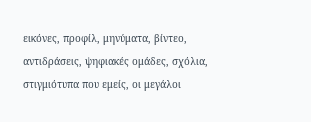εικόνες, προφίλ, μηνύματα, βίντεο, αντιδράσεις, ψηφιακές ομάδες, σχόλια, στιγμιότυπα που εμείς, οι μεγάλοι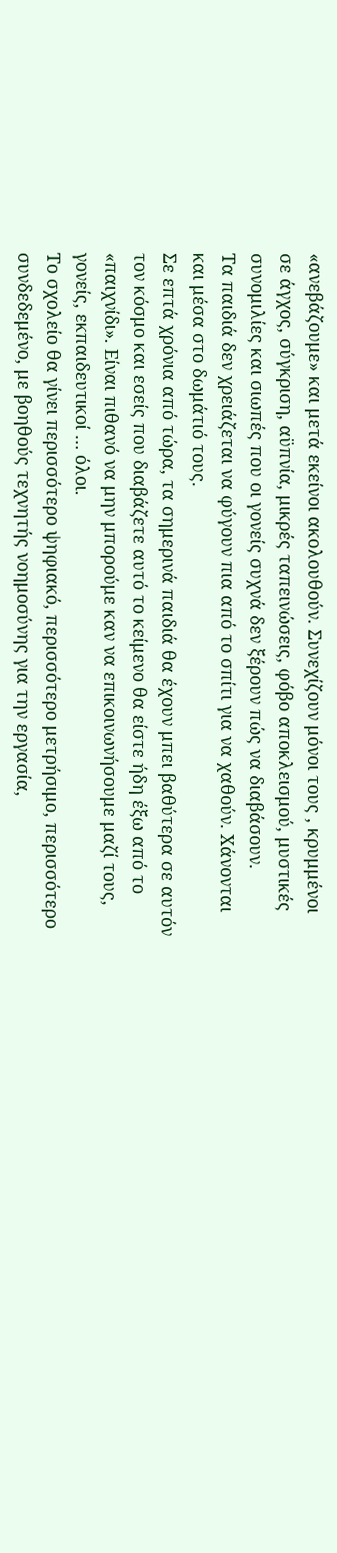«ανεβάζουμε» και μετά εκείνοι ακολουθούν. Συνεχίζουν μόνοι τους , κρυμμένοι σε άγχος, σύγκριση, αϋπνία, μικρές ταπεινώσεις, φόβο αποκλεισμού, μυστικές συνομιλίες και σιωπές που οι γονείς συχνά δεν ξέρουν πώς να διαβάσουν.
Τα παιδιά δεν χρειάζεται να φύγουν πια από το σπίτι για να χαθούν. Χάνονται και μέσα στο δωμάτιό τους.
Σε επτά χρόνια από τώρα, τα σημερινά παιδιά θα έχουν μπει βαθύτερα σε αυτόν τον κόσμο και εσείς που διαβάζετε αυτό το κείμενο θα είστε ήδη έξω από το «παιχνίδι». Είναι πιθανό να μην μπορούμε καν να επικοινωνήσουμε μαζί τους, γονείς, εκπαιδευτικοί … όλοι.
Το σχολείο θα γίνει περισσότερο ψηφιακό, περισσότερο μετρήσιμο, περισσότερο συνδεδεμένο, με βοηθούς τεχνητής νοημοσύνης για την εργασία,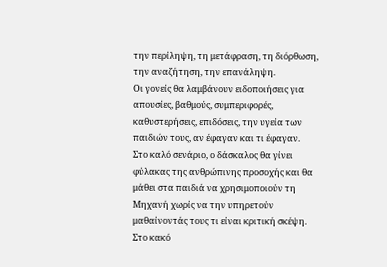την περίληψη, τη μετάφραση, τη διόρθωση, την αναζήτηση, την επανάληψη.
Οι γονείς θα λαμβάνουν ειδοποιήσεις για απουσίες, βαθμούς, συμπεριφορές, καθυστερήσεις, επιδόσεις, την υγεία των παιδιών τους, αν έφαγαν και τι έφαγαν.
Στο καλό σενάριο, ο δάσκαλος θα γίνει φύλακας της ανθρώπινης προσοχής και θα μάθει στα παιδιά να χρησιμοποιούν τη Μηχανή χωρίς να την υπηρετούν μαθαίνοντάς τους τι είναι κριτική σκέψη.
Στο κακό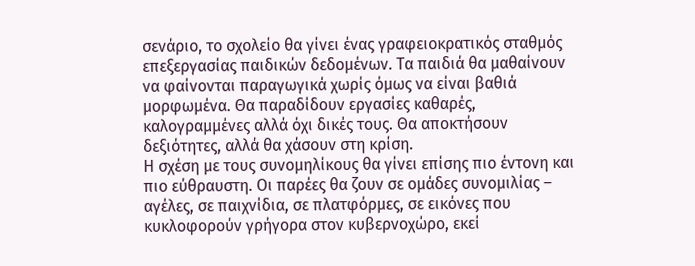σενάριο, το σχολείο θα γίνει ένας γραφειοκρατικός σταθμός επεξεργασίας παιδικών δεδομένων. Τα παιδιά θα μαθαίνουν να φαίνονται παραγωγικά χωρίς όμως να είναι βαθιά μορφωμένα. Θα παραδίδουν εργασίες καθαρές, καλογραμμένες αλλά όχι δικές τους. Θα αποκτήσουν δεξιότητες, αλλά θα χάσουν στη κρίση.
Η σχέση με τους συνομηλίκους θα γίνει επίσης πιο έντονη και πιο εύθραυστη. Οι παρέες θα ζουν σε ομάδες συνομιλίας – αγέλες, σε παιχνίδια, σε πλατφόρμες, σε εικόνες που κυκλοφορούν γρήγορα στον κυβερνοχώρο, εκεί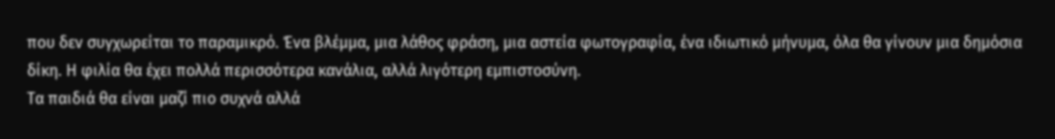που δεν συγχωρείται το παραμικρό. Ένα βλέμμα, μια λάθος φράση, μια αστεία φωτογραφία, ένα ιδιωτικό μήνυμα, όλα θα γίνουν μια δημόσια δίκη. Η φιλία θα έχει πολλά περισσότερα κανάλια, αλλά λιγότερη εμπιστοσύνη.
Τα παιδιά θα είναι μαζί πιο συχνά αλλά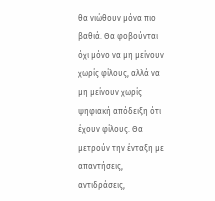θα νιώθουν μόνα πιο βαθιά. Θα φοβούνται όχι μόνο να μη μείνουν χωρίς φίλους, αλλά να μη μείνουν χωρίς ψηφιακή απόδειξη ότι έχουν φίλους. Θα μετρούν την ένταξη με απαντήσεις, αντιδράσεις,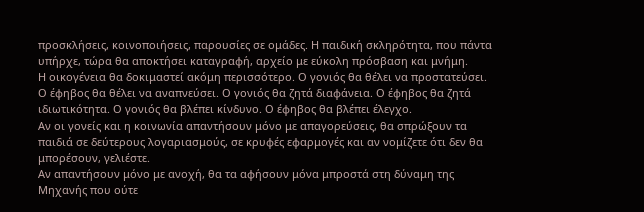προσκλήσεις, κοινοποιήσεις, παρουσίες σε ομάδες. Η παιδική σκληρότητα, που πάντα υπήρχε, τώρα θα αποκτήσει καταγραφή, αρχείο με εύκολη πρόσβαση και μνήμη.
Η οικογένεια θα δοκιμαστεί ακόμη περισσότερο. Ο γονιός θα θέλει να προστατεύσει. Ο έφηβος θα θέλει να αναπνεύσει. Ο γονιός θα ζητά διαφάνεια. Ο έφηβος θα ζητά ιδιωτικότητα. Ο γονιός θα βλέπει κίνδυνο. Ο έφηβος θα βλέπει έλεγχο.
Αν οι γονείς και η κοινωνία απαντήσουν μόνο με απαγορεύσεις, θα σπρώξουν τα παιδιά σε δεύτερους λογαριασμούς, σε κρυφές εφαρμογές και αν νομίζετε ότι δεν θα μπορέσουν, γελιέστε.
Αν απαντήσουν μόνο με ανοχή, θα τα αφήσουν μόνα μπροστά στη δύναμη της Μηχανής που ούτε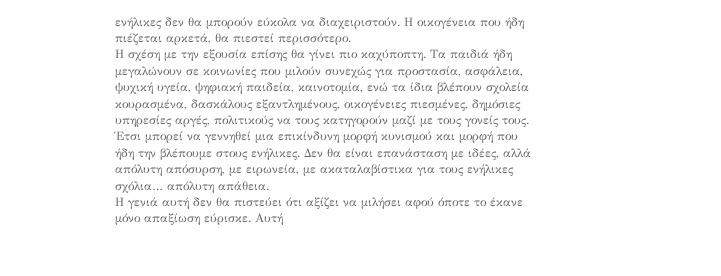ενήλικες δεν θα μπορούν εύκολα να διαχειριστούν. Η οικογένεια που ήδη πιέζεται αρκετά, θα πιεστεί περισσότερο.
Η σχέση με την εξουσία επίσης θα γίνει πιο καχύποπτη. Τα παιδιά ήδη μεγαλώνουν σε κοινωνίες που μιλούν συνεχώς για προστασία, ασφάλεια, ψυχική υγεία, ψηφιακή παιδεία, καινοτομία, ενώ τα ίδια βλέπουν σχολεία κουρασμένα, δασκάλους εξαντλημένους, οικογένειες πιεσμένες, δημόσιες υπηρεσίες αργές, πολιτικούς να τους κατηγορούν μαζί με τους γονείς τους.
Έτσι μπορεί να γεννηθεί μια επικίνδυνη μορφή κυνισμού και μορφή που ήδη την βλέπουμε στους ενήλικες. Δεν θα είναι επανάσταση με ιδέες, αλλά απόλυτη απόσυρση, με ειρωνεία, με ακαταλαβίστικα για τους ενήλικες σχόλια… απόλυτη απάθεια.
Η γενιά αυτή δεν θα πιστεύει ότι αξίζει να μιλήσει αφού όποτε το έκανε μόνο απαξίωση εύρισκε. Αυτή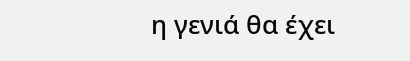η γενιά θα έχει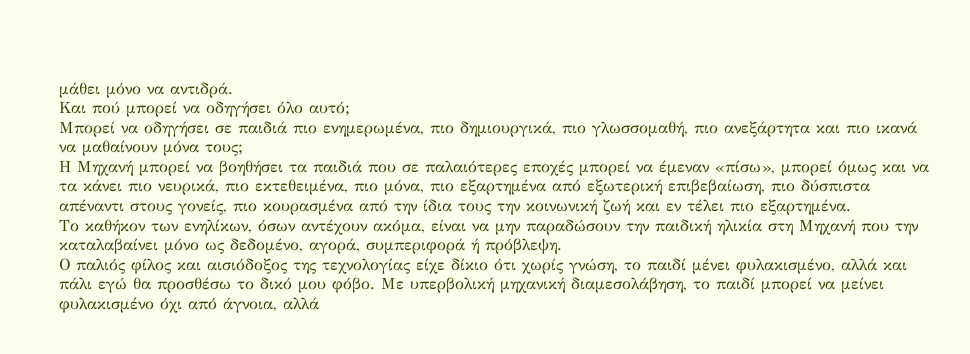μάθει μόνο να αντιδρά.
Και πού μπορεί να οδηγήσει όλο αυτό;
Μπορεί να οδηγήσει σε παιδιά πιο ενημερωμένα, πιο δημιουργικά, πιο γλωσσομαθή, πιο ανεξάρτητα και πιο ικανά να μαθαίνουν μόνα τους;
Η Μηχανή μπορεί να βοηθήσει τα παιδιά που σε παλαιότερες εποχές μπορεί να έμεναν «πίσω», μπορεί όμως και να τα κάνει πιο νευρικά, πιο εκτεθειμένα, πιο μόνα, πιο εξαρτημένα από εξωτερική επιβεβαίωση, πιο δύσπιστα απέναντι στους γονείς, πιο κουρασμένα από την ίδια τους την κοινωνική ζωή και εν τέλει πιο εξαρτημένα.
Το καθήκον των ενηλίκων, όσων αντέχουν ακόμα, είναι να μην παραδώσουν την παιδική ηλικία στη Μηχανή που την καταλαβαίνει μόνο ως δεδομένο, αγορά, συμπεριφορά ή πρόβλεψη.
Ο παλιός φίλος και αισιόδοξος της τεχνολογίας είχε δίκιο ότι χωρίς γνώση, το παιδί μένει φυλακισμένο, αλλά και πάλι εγώ θα προσθέσω το δικό μου φόβο. Με υπερβολική μηχανική διαμεσολάβηση, το παιδί μπορεί να μείνει φυλακισμένο όχι από άγνοια, αλλά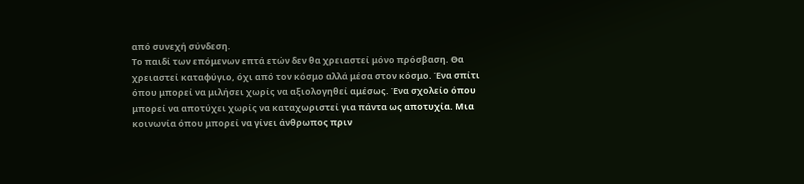από συνεχή σύνδεση.
Το παιδί των επόμενων επτά ετών δεν θα χρειαστεί μόνο πρόσβαση. Θα χρειαστεί καταφύγιο, όχι από τον κόσμο αλλά μέσα στον κόσμο. Ένα σπίτι όπου μπορεί να μιλήσει χωρίς να αξιολογηθεί αμέσως. Ένα σχολείο όπου μπορεί να αποτύχει χωρίς να καταχωριστεί για πάντα ως αποτυχία. Μια κοινωνία όπου μπορεί να γίνει άνθρωπος πριν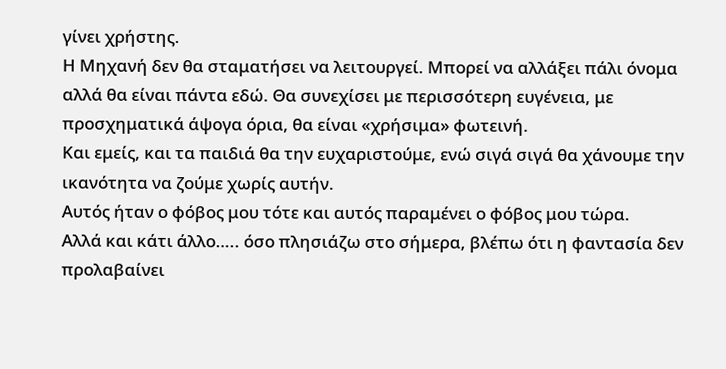γίνει χρήστης.
Η Μηχανή δεν θα σταματήσει να λειτουργεί. Μπορεί να αλλάξει πάλι όνομα αλλά θα είναι πάντα εδώ. Θα συνεχίσει με περισσότερη ευγένεια, με προσχηματικά άψογα όρια, θα είναι «χρήσιμα» φωτεινή.
Και εμείς, και τα παιδιά θα την ευχαριστούμε, ενώ σιγά σιγά θα χάνουμε την ικανότητα να ζούμε χωρίς αυτήν.
Αυτός ήταν ο φόβος μου τότε και αυτός παραμένει ο φόβος μου τώρα.
Αλλά και κάτι άλλο….. όσο πλησιάζω στο σήμερα, βλέπω ότι η φαντασία δεν προλαβαίνει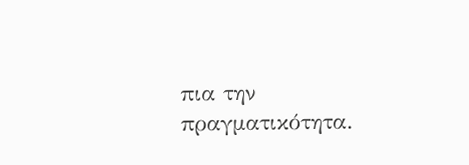πια την πραγματικότητα.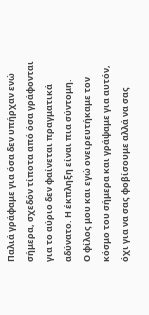Παλιά γράφαμε για όσα δεν υπήρχαν ενώ σήμερα, σχεδόν τίποτα από όσα γράφονται για το αύριο δεν φαίνεται πραγματικά αδύνατο. Η έκπληξη είναι πια σύντομη.
Ο φίλος μου και εγώ ονειρευτήκαμε τον κόσμο του σήμερα και γράψαμε για αυτόν, όχι για να σας φοβίσουμε αλλά να σας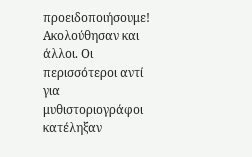προειδοποιήσουμε! Ακολούθησαν και άλλοι. Οι περισσότεροι αντί για μυθιστοριογράφοι κατέληξαν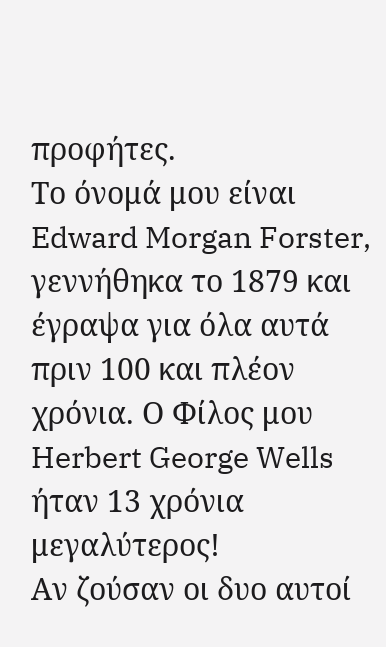προφήτες.
Το όνομά μου είναι Edward Morgan Forster, γεννήθηκα το 1879 και έγραψα για όλα αυτά πριν 100 και πλέον χρόνια. Ο Φίλος μου Herbert George Wells ήταν 13 χρόνια μεγαλύτερος!
Αν ζούσαν οι δυο αυτοί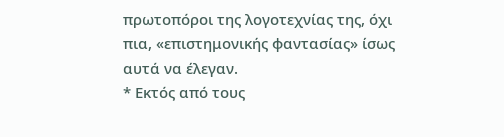πρωτοπόροι της λογοτεχνίας της, όχι πια, «επιστημονικής φαντασίας» ίσως αυτά να έλεγαν.
* Εκτός από τους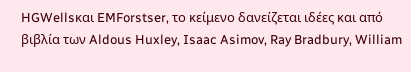HGWellsκαι EMForstser, το κείμενο δανείζεται ιδέες και από βιβλία των Aldous Huxley, Isaac Asimov, Ray Bradbury, William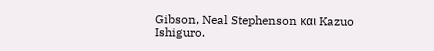Gibson, Neal Stephenson και Kazuo Ishiguro.